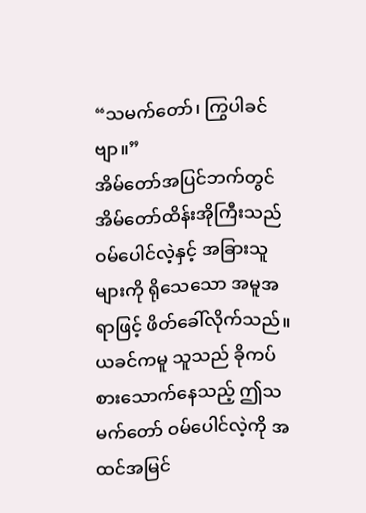“သမက်တော်၊ ကြွပါခင်ဗျာ။”
အိမ်တော်အပြင်ဘက်တွင် အိမ်တော်ထိန်းအိုကြီးသည် ဝမ်ပေါင်လဲ့နှင့် အခြားသူများကို ရိုသေသော အမူအရာဖြင့် ဖိတ်ခေါ်လိုက်သည်။
ယခင်ကမူ သူသည် ခိုကပ်စားသောက်နေသည့် ဤသမက်တော် ဝမ်ပေါင်လဲ့ကို အထင်အမြင်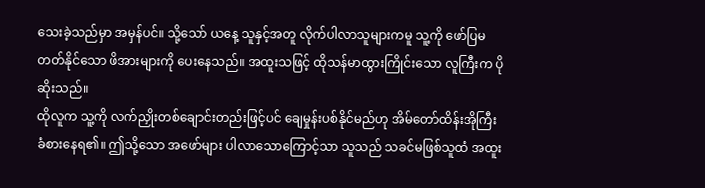သေးခဲ့သည်မှာ အမှန်ပင်။ သို့သော် ယနေ့ သူနှင့်အတူ လိုက်ပါလာသူများကမူ သူ့ကို ဖော်ပြမတတ်နိုင်သော ဖိအားများကို ပေးနေသည်။ အထူးသဖြင့် ထိုသန်မာထွားကြိုင်းသော လူကြီးက ပိုဆိုးသည်။
ထိုလူက သူ့ကို လက်ညှိုးတစ်ချောင်းတည်းဖြင့်ပင် ချေမှုန်းပစ်နိုင်မည်ဟု အိမ်တော်ထိန်းအိုကြီး ခံစားနေရ၏။ ဤသို့သော အဖော်များ ပါလာသောကြောင့်သာ သူသည် သခင်မဖြစ်သူထံ အထူး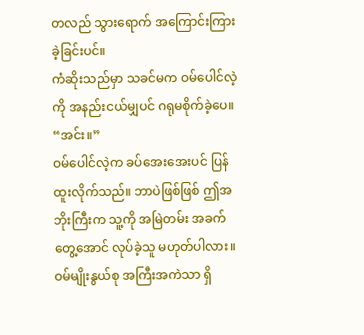တလည် သွားရောက် အကြောင်းကြားခဲ့ခြင်းပင်။
ကံဆိုးသည်မှာ သခင်မက ဝမ်ပေါင်လဲ့ကို အနည်းငယ်မျှပင် ဂရုမစိုက်ခဲ့ပေ။
“အင်း။”
ဝမ်ပေါင်လဲ့က ခပ်အေးအေးပင် ပြန်ထူးလိုက်သည်။ ဘာပဲဖြစ်ဖြစ် ဤအဘိုးကြီးက သူ့ကို အမြဲတမ်း အခက်တွေ့အောင် လုပ်ခဲ့သူ မဟုတ်ပါလား။ ဝမ်မျိုးနွယ်စု အကြီးအကဲသာ ရှိ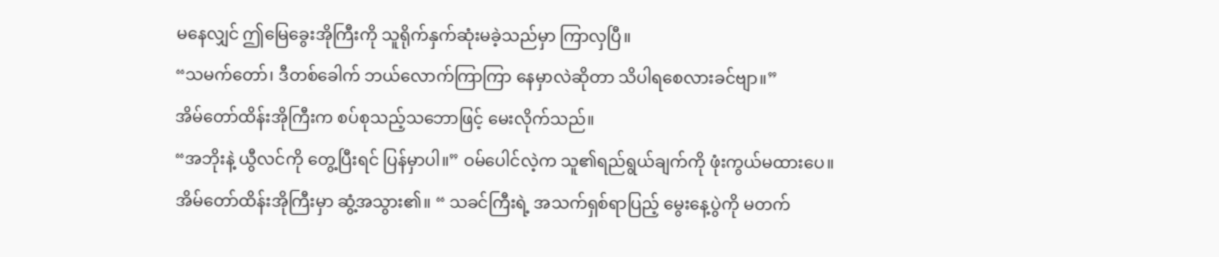မနေလျှင် ဤမြေခွေးအိုကြီးကို သူရိုက်နှက်ဆုံးမခဲ့သည်မှာ ကြာလှပြီ။
“သမက်တော်၊ ဒီတစ်ခေါက် ဘယ်လောက်ကြာကြာ နေမှာလဲဆိုတာ သိပါရစေလားခင်ဗျာ။”
အိမ်တော်ထိန်းအိုကြီးက စပ်စုသည့်သဘောဖြင့် မေးလိုက်သည်။
“အဘိုးနဲ့ ယွီလင်ကို တွေ့ပြီးရင် ပြန်မှာပါ။” ဝမ်ပေါင်လဲ့က သူ၏ရည်ရွယ်ချက်ကို ဖုံးကွယ်မထားပေ။
အိမ်တော်ထိန်းအိုကြီးမှာ ဆွံ့အသွား၏။ “ သခင်ကြီးရဲ့ အသက်ရှစ်ရာပြည့် မွေးနေ့ပွဲကို မတက်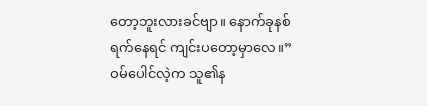တော့ဘူးလားခင်ဗျာ။ နောက်ခုနစ်ရက်နေရင် ကျင်းပတော့မှာလေ။”
ဝမ်ပေါင်လဲ့က သူ၏န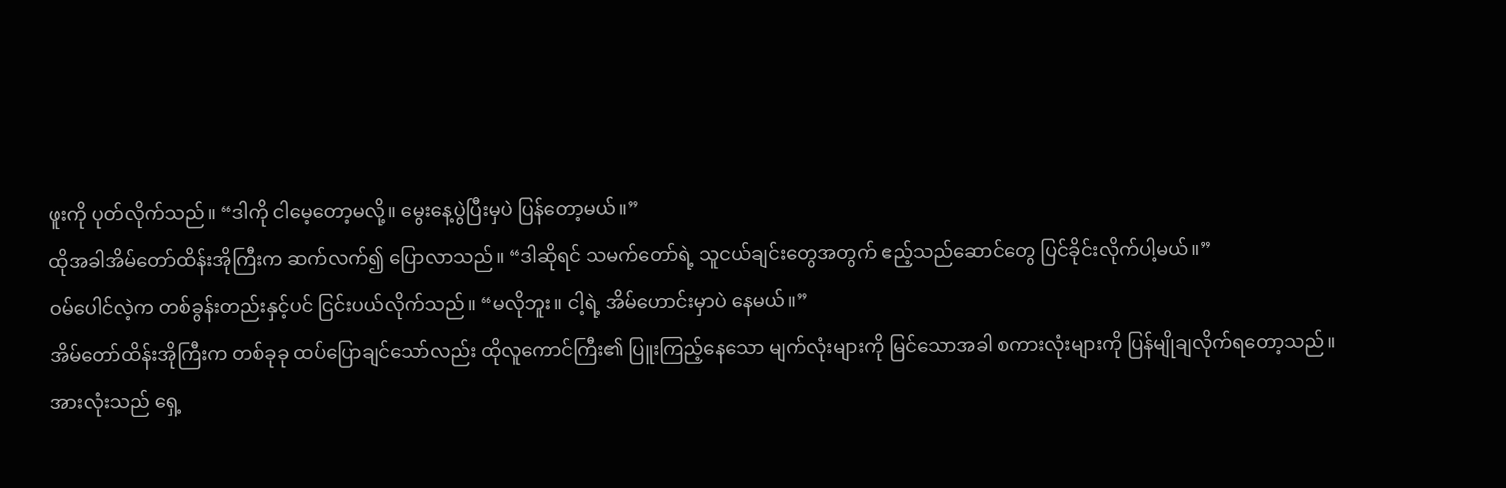ဖူးကို ပုတ်လိုက်သည်။ “ဒါကို ငါမေ့တော့မလို့။ မွေးနေ့ပွဲပြီးမှပဲ ပြန်တော့မယ်။”
ထိုအခါအိမ်တော်ထိန်းအိုကြီးက ဆက်လက်၍ ပြောလာသည်။ “ဒါဆိုရင် သမက်တော်ရဲ့ သူငယ်ချင်းတွေအတွက် ဧည့်သည်ဆောင်တွေ ပြင်ခိုင်းလိုက်ပါ့မယ်။”
ဝမ်ပေါင်လဲ့က တစ်ခွန်းတည်းနှင့်ပင် ငြင်းပယ်လိုက်သည်။ “မလိုဘူး။ ငါ့ရဲ့ အိမ်ဟောင်းမှာပဲ နေမယ်။”
အိမ်တော်ထိန်းအိုကြီးက တစ်ခုခု ထပ်ပြောချင်သော်လည်း ထိုလူကောင်ကြီး၏ ပြူးကြည့်နေသော မျက်လုံးများကို မြင်သောအခါ စကားလုံးများကို ပြန်မျိုချလိုက်ရတော့သည်။
အားလုံးသည် ရှေ့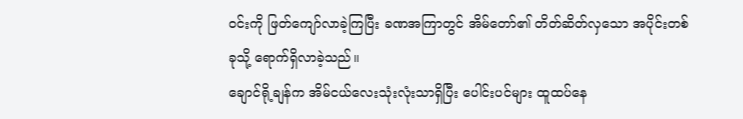ဝင်းကို ဖြတ်ကျော်လာခဲ့ကြပြီး ခဏအကြာတွင် အိမ်တော်၏ တိတ်ဆိတ်လှသော အပိုင်းတစ်ခုသို့ ရောက်ရှိလာခဲ့သည်။
ချောင်ရို့ချန်က အိမ်ငယ်လေးသုံးလုံးသာရှိပြီး ပေါင်းပင်များ ထူထပ်နေ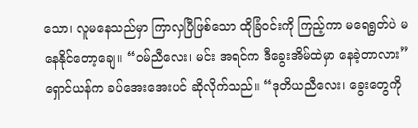သော၊ လူမနေသည်မှာ ကြာလှပြီဖြစ်သော ထိုခြံဝင်းကို ကြည့်ကာ မရေရွတ်ပဲ မနေနိုင်တော့ချေ။ “ဝမ်ညီလေး၊ မင်း အရင်က ဒီခွေးအိမ်ထဲမှာ နေခဲ့တာလား”
ရှောင်ယန်က ခပ်အေးအေးပင် ဆိုလိုက်သည်။ “ဒုတိယညီလေး၊ ခွေးတွေကို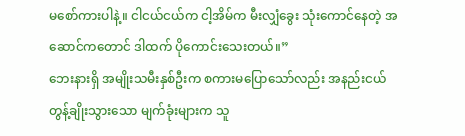မစော်ကားပါနဲ့။ ငါငယ်ငယ်က ငါ့အိမ်က မီးလျှံခွေး သုံးကောင်နေတဲ့ အဆောင်ကတောင် ဒါထက် ပိုကောင်းသေးတယ်။”
ဘေးနားရှိ အမျိုးသမီးနှစ်ဦးက စကားမပြောသော်လည်း အနည်းငယ် တွန့်ချိုးသွားသော မျက်ခုံးများက သူ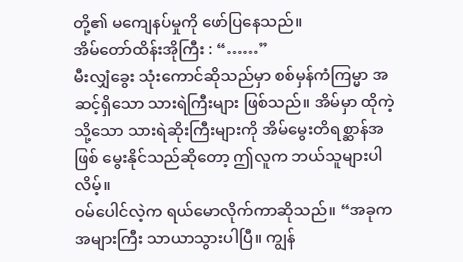တို့၏ မကျေနပ်မှုကို ဖော်ပြနေသည်။
အိမ်တော်ထိန်းအိုကြီး : “……”
မီးလျှံခွေး သုံးကောင်ဆိုသည်မှာ စစ်မှန်ကံကြမ္မာ အဆင့်ရှိသော သားရဲကြီးများ ဖြစ်သည်။ အိမ်မှာ ထိုကဲ့သို့သော သားရဲဆိုးကြီးများကို အိမ်မွေးတိရစ္ဆာန်အဖြစ် မွေးနိုင်သည်ဆိုတော့ ဤလူက ဘယ်သူများပါလိမ့်။
ဝမ်ပေါင်လဲ့က ရယ်မောလိုက်ကာဆိုသည်။ “အခုက အများကြီး သာယာသွားပါပြီ။ ကျွန်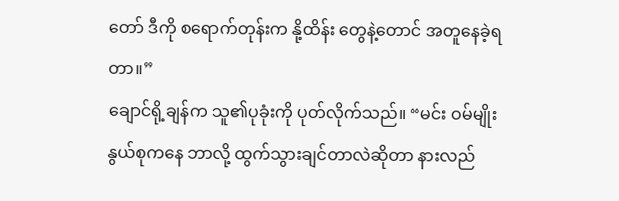တော် ဒီကို စရောက်တုန်းက နို့ထိန်း တွေနဲ့တောင် အတူနေခဲ့ရတာ။”
ချောင်ရို့ချန်က သူ၏ပုခုံးကို ပုတ်လိုက်သည်။ “မင်း ဝမ်မျိုးနွယ်စုကနေ ဘာလို့ ထွက်သွားချင်တာလဲဆိုတာ နားလည်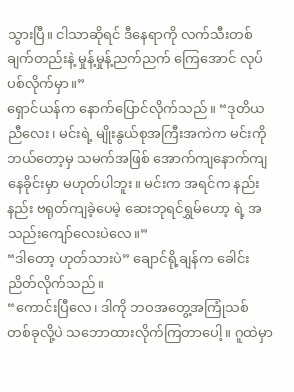သွားပြီ။ ငါသာဆိုရင် ဒီနေရာကို လက်သီးတစ်ချက်တည်းနဲ့ မှုန့်မှုန့်ညက်ညက် ကြေအောင် လုပ်ပစ်လိုက်မှာ။”
ရှောင်ယန်က နောက်ပြောင်လိုက်သည်။ “ဒုတိယညီလေး၊ မင်းရဲ့ မျိုးနွယ်စုအကြီးအကဲက မင်းကို ဘယ်တော့မှ သမက်အဖြစ် အောက်ကျနောက်ကျ နေခိုင်းမှာ မဟုတ်ပါဘူး။ မင်းက အရင်က နည်းနည်း ဗရုတ်ကျခဲ့ပေမဲ့ ဆေးဘုရင်ရွှမ်ဟော့ ရဲ့ အသည်းကျော်လေးပဲလေ။”
“ဒါတော့ ဟုတ်သားပဲ” ချောင်ရို့ချန်က ခေါင်းညိတ်လိုက်သည်။
“ကောင်းပြီလေ၊ ဒါကို ဘဝအတွေ့အကြုံသစ် တစ်ခုလို့ပဲ သဘောထားလိုက်ကြတာပေါ့။ ဂူထဲမှာ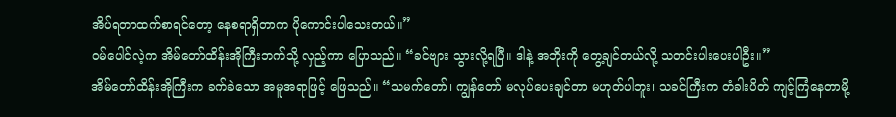အိပ်ရတာထက်စာရင်တော့ နေစရာရှိတာက ပိုကောင်းပါသေးတယ်။”
ဝမ်ပေါင်လဲ့က အိမ်တော်ထိန်းအိုကြီးဘက်သို့ လှည့်ကာ ပြောသည်။ “ခင်ဗျား သွားလို့ရပြီ။ ဒါနဲ့ အဘိုးကို တွေ့ချင်တယ်လို့ သတင်းပါးပေးပါဦး။”
အိမ်တော်ထိန်းအိုကြီးက ခက်ခဲသော အမူအရာဖြင့် ဖြေသည်။ “သမက်တော်၊ ကျွန်တော် မလုပ်ပေးချင်တာ မဟုတ်ပါဘူး၊ သခင်ကြီးက တံခါးပိတ် ကျင့်ကြံနေတာမို့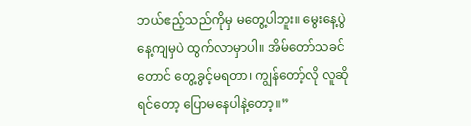ဘယ်ဧည့်သည်ကိုမှ မတွေ့ပါဘူး။ မွေးနေ့ပွဲနေ့ကျမှပဲ ထွက်လာမှာပါ။ အိမ်တော်သခင်တောင် တွေ့ခွင့်မရတာ၊ ကျွန်တော့်လို လူဆိုရင်တော့ ပြောမနေပါနဲ့တော့။”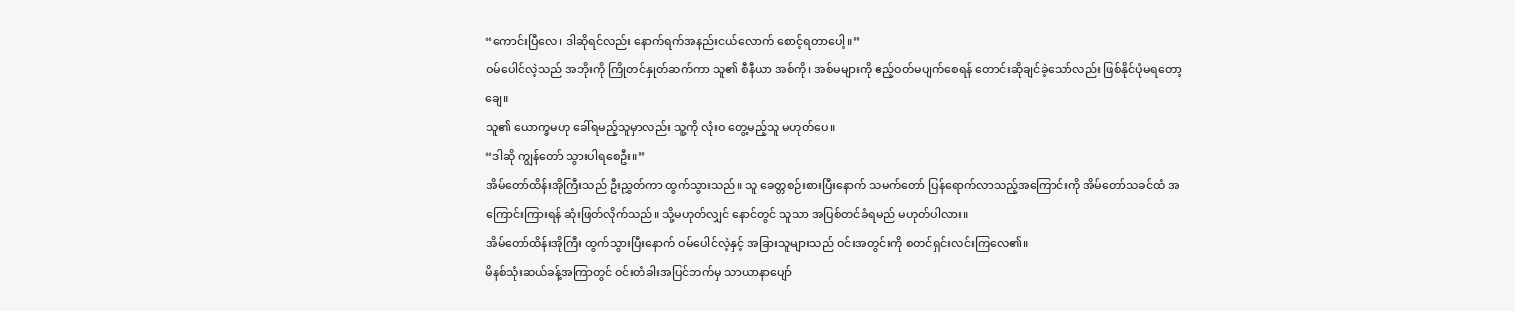“ကောင်းပြီလေ၊ ဒါဆိုရင်လည်း နောက်ရက်အနည်းငယ်လောက် စောင့်ရတာပေါ့။”
ဝမ်ပေါင်လဲ့သည် အဘိုးကို ကြိုတင်နှုတ်ဆက်ကာ သူ၏ စီနီယာ အစ်ကို၊ အစ်မများကို ဧည့်ဝတ်မပျက်စေရန် တောင်းဆိုချင်ခဲ့သော်လည်း ဖြစ်နိုင်ပုံမရတော့ချေ။
သူ၏ ယောက္ခမဟု ခေါ်ရမည့်သူမှာလည်း သူ့ကို လုံးဝ တွေ့မည့်သူ မဟုတ်ပေ။
“ဒါဆို ကျွန်တော် သွားပါရစေဦး။”
အိမ်တော်ထိန်းအိုကြီးသည် ဦးညွှတ်ကာ ထွက်သွားသည်။ သူ ခေတ္တစဉ်းစားပြီးနောက် သမက်တော် ပြန်ရောက်လာသည့်အကြောင်းကို အိမ်တော်သခင်ထံ အကြောင်းကြားရန် ဆုံးဖြတ်လိုက်သည်။ သို့မဟုတ်လျှင် နောင်တွင် သူသာ အပြစ်တင်ခံရမည် မဟုတ်ပါလား။
အိမ်တော်ထိန်းအိုကြီး ထွက်သွားပြီးနောက် ဝမ်ပေါင်လဲ့နှင့် အခြားသူများသည် ဝင်းအတွင်းကို စတင်ရှင်းလင်းကြလေ၏။
မိနစ်သုံးဆယ်ခန့်အကြာတွင် ဝင်းတံခါးအပြင်ဘက်မှ သာယာနာပျော်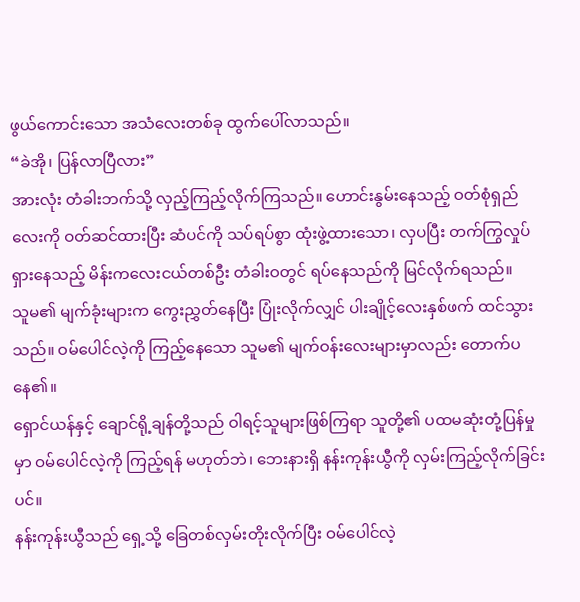ဖွယ်ကောင်းသော အသံလေးတစ်ခု ထွက်ပေါ်လာသည်။
“ခဲအို၊ ပြန်လာပြီလား”
အားလုံး တံခါးဘက်သို့ လှည့်ကြည့်လိုက်ကြသည်။ ဟောင်းနွမ်းနေသည့် ဝတ်စုံရှည်လေးကို ဝတ်ဆင်ထားပြီး ဆံပင်ကို သပ်ရပ်စွာ ထုံးဖွဲ့ထားသော၊ လှပပြီး တက်ကြွလှုပ်ရှားနေသည့် မိန်းကလေးငယ်တစ်ဦး တံခါးဝတွင် ရပ်နေသည်ကို မြင်လိုက်ရသည်။
သူမ၏ မျက်ခုံးများက ကွေးညွှတ်နေပြီး ပြုံးလိုက်လျှင် ပါးချိုင့်လေးနှစ်ဖက် ထင်သွားသည်။ ဝမ်ပေါင်လဲ့ကို ကြည့်နေသော သူမ၏ မျက်ဝန်းလေးများမှာလည်း တောက်ပနေ၏။
ရှောင်ယန်နှင့် ချောင်ရို့ချန်တို့သည် ဝါရင့်သူများဖြစ်ကြရာ သူတို့၏ ပထမဆုံးတုံ့ပြန်မှုမှာ ဝမ်ပေါင်လဲ့ကို ကြည့်ရန် မဟုတ်ဘဲ၊ ဘေးနားရှိ နန်းကုန်းယွီကို လှမ်းကြည့်လိုက်ခြင်းပင်။
နန်းကုန်းယွီသည် ရှေ့သို့ ခြေတစ်လှမ်းတိုးလိုက်ပြီး ဝမ်ပေါင်လဲ့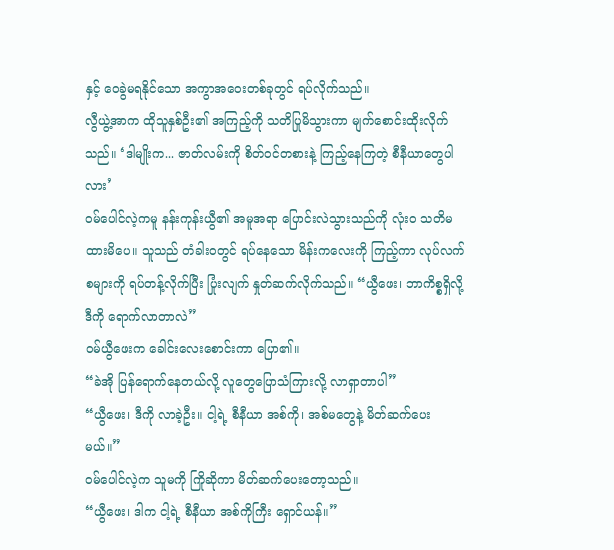နှင့် ဝေခွဲမရနိုင်သော အကွာအဝေးတစ်ခုတွင် ရပ်လိုက်သည်။
လွီယွဲ့အာက ထိုသူနှစ်ဦး၏ အကြည့်ကို သတိပြုမိသွားကာ မျက်စောင်းထိုးလိုက်သည်။ ‘ဒါမျိုးက... ဇာတ်လမ်းကို စိတ်ဝင်တစားနဲ့ ကြည့်နေကြတဲ့ စီနီယာတွေပါလား’
ဝမ်ပေါင်လဲ့ကမူ နန်းကုန်းယွီ၏ အမူအရာ ပြောင်းလဲသွားသည်ကို လုံးဝ သတိမထားမိပေ။ သူသည် တံခါးဝတွင် ရပ်နေသော မိန်းကလေးကို ကြည့်ကာ လုပ်လက်စများကို ရပ်တန့်လိုက်ပြီး ပြုံးလျက် နှုတ်ဆက်လိုက်သည်။ “ယွီဖေး၊ ဘာကိစ္စရှိလို့ ဒီကို ရောက်လာတာလဲ”
ဝမ်ယွီဖေးက ခေါင်းလေးစောင်းကာ ပြော၏။
“ခဲအို ပြန်ရောက်နေတယ်လို့ လူတွေပြောသံကြားလို့ လာရှာတာပါ”
“ယွီဖေး၊ ဒီကို လာခဲ့ဦး။ ငါ့ရဲ့ စီနီယာ အစ်ကို၊ အစ်မတွေနဲ့ မိတ်ဆက်ပေးမယ်။”
ဝမ်ပေါင်လဲ့က သူမကို ကြိုဆိုကာ မိတ်ဆက်ပေးတော့သည်။
“ယွီဖေး၊ ဒါက ငါ့ရဲ့ စီနီယာ အစ်ကိုကြီး ရှောင်ယန်။”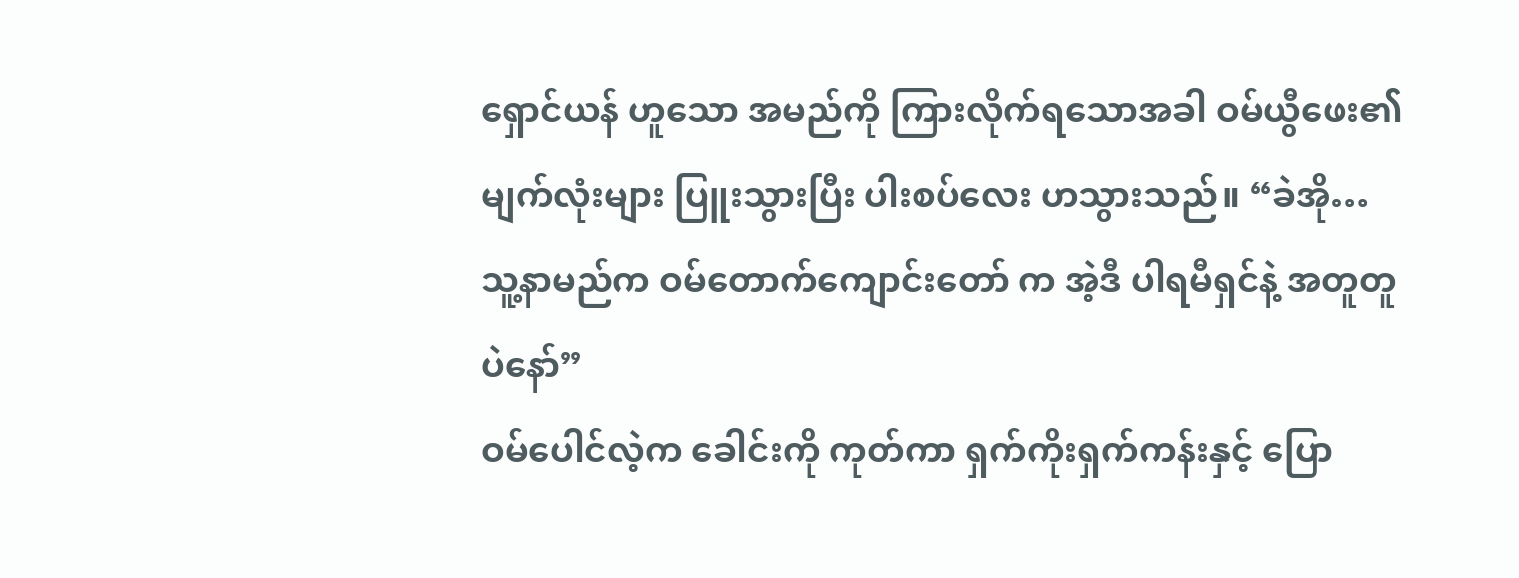ရှောင်ယန် ဟူသော အမည်ကို ကြားလိုက်ရသောအခါ ဝမ်ယွီဖေး၏ မျက်လုံးများ ပြူးသွားပြီး ပါးစပ်လေး ဟသွားသည်။ “ခဲအို… သူ့နာမည်က ဝမ်တောက်ကျောင်းတော် က အဲ့ဒီ ပါရမီရှင်နဲ့ အတူတူပဲနော်”
ဝမ်ပေါင်လဲ့က ခေါင်းကို ကုတ်ကာ ရှက်ကိုးရှက်ကန်းနှင့် ပြော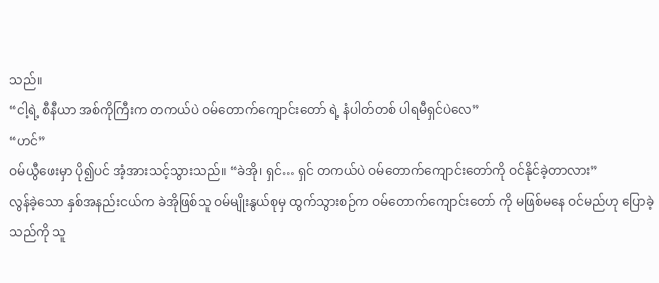သည်။
“ငါ့ရဲ့ စီနီယာ အစ်ကိုကြီးက တကယ်ပဲ ဝမ်တောက်ကျောင်းတော် ရဲ့ နံပါတ်တစ် ပါရမီရှင်ပဲလေ”
“ဟင်”
ဝမ်ယွီဖေးမှာ ပို၍ပင် အံ့အားသင့်သွားသည်။ “ခဲအို၊ ရှင်… ရှင် တကယ်ပဲ ဝမ်တောက်ကျောင်းတော်ကို ဝင်နိုင်ခဲ့တာလား”
လွန်ခဲ့သော နှစ်အနည်းငယ်က ခဲအိုဖြစ်သူ ဝမ်မျိုးနွယ်စုမှ ထွက်သွားစဉ်က ဝမ်တောက်ကျောင်းတော် ကို မဖြစ်မနေ ဝင်မည်ဟု ပြောခဲ့သည်ကို သူ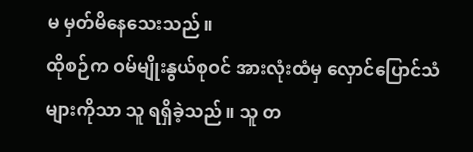မ မှတ်မိနေသေးသည်။
ထိုစဉ်က ဝမ်မျိုးနွယ်စုဝင် အားလုံးထံမှ လှောင်ပြောင်သံများကိုသာ သူ ရရှိခဲ့သည်။ သူ တ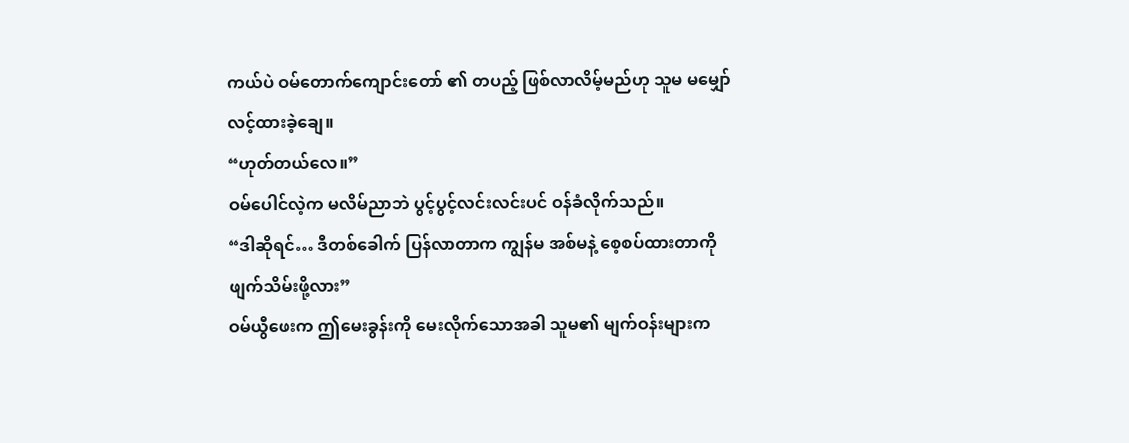ကယ်ပဲ ဝမ်တောက်ကျောင်းတော် ၏ တပည့် ဖြစ်လာလိမ့်မည်ဟု သူမ မမျှော်လင့်ထားခဲ့ချေ။
“ဟုတ်တယ်လေ။”
ဝမ်ပေါင်လဲ့က မလိမ်ညာဘဲ ပွင့်ပွင့်လင်းလင်းပင် ဝန်ခံလိုက်သည်။
“ဒါဆိုရင်… ဒီတစ်ခေါက် ပြန်လာတာက ကျွန်မ အစ်မနဲ့ စေ့စပ်ထားတာကို ဖျက်သိမ်းဖို့လား”
ဝမ်ယွီဖေးက ဤမေးခွန်းကို မေးလိုက်သောအခါ သူမ၏ မျက်ဝန်းများက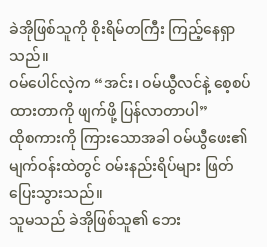ခဲအိုဖြစ်သူကို စိုးရိမ်တကြီး ကြည့်နေရှာသည်။
ဝမ်ပေါင်လဲ့က “အင်း၊ ဝမ်ယွီလင်နဲ့ စေ့စပ်ထားတာကို ဖျက်ဖို့ ပြန်လာတာပါ”
ထိုစကားကို ကြားသောအခါ ဝမ်ယွီဖေး၏ မျက်ဝန်းထဲတွင် ဝမ်းနည်းရိပ်များ ဖြတ်ပြေးသွားသည်။
သူမသည် ခဲအိုဖြစ်သူ၏ ဘေး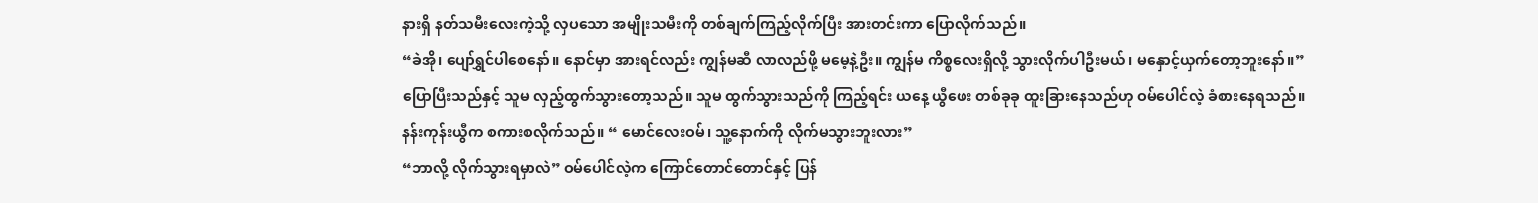နားရှိ နတ်သမီးလေးကဲ့သို့ လှပသော အမျိုးသမီးကို တစ်ချက်ကြည့်လိုက်ပြီး အားတင်းကာ ပြောလိုက်သည်။
“ခဲအို၊ ပျော်ရွှင်ပါစေနော်။ နောင်မှာ အားရင်လည်း ကျွန်မဆီ လာလည်ဖို့ မမေ့နဲ့ဦး။ ကျွန်မ ကိစ္စလေးရှိလို့ သွားလိုက်ပါဦးမယ်၊ မနှောင့်ယှက်တော့ဘူးနော်။”
ပြောပြီးသည်နှင့် သူမ လှည့်ထွက်သွားတော့သည်။ သူမ ထွက်သွားသည်ကို ကြည့်ရင်း ယနေ့ ယွီဖေး တစ်ခုခု ထူးခြားနေသည်ဟု ဝမ်ပေါင်လဲ့ ခံစားနေရသည်။
နန်းကုန်းယွီက စကားစလိုက်သည်။ “ မောင်လေးဝမ်၊ သူ့နောက်ကို လိုက်မသွားဘူးလား”
“ဘာလို့ လိုက်သွားရမှာလဲ” ဝမ်ပေါင်လဲ့က ကြောင်တောင်တောင်နှင့် ပြန်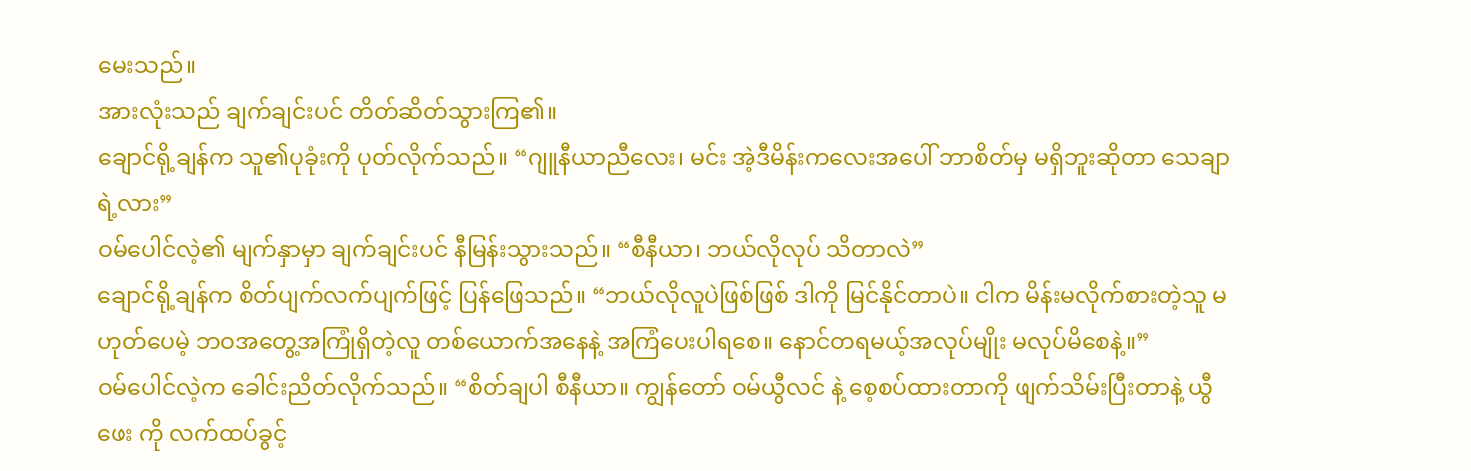မေးသည်။
အားလုံးသည် ချက်ချင်းပင် တိတ်ဆိတ်သွားကြ၏။
ချောင်ရို့ချန်က သူ၏ပုခုံးကို ပုတ်လိုက်သည်။ “ဂျူနီယာညီလေး၊ မင်း အဲ့ဒီမိန်းကလေးအပေါ် ဘာစိတ်မှ မရှိဘူးဆိုတာ သေချာရဲ့လား”
ဝမ်ပေါင်လဲ့၏ မျက်နှာမှာ ချက်ချင်းပင် နီမြန်းသွားသည်။ “စီနီယာ၊ ဘယ်လိုလုပ် သိတာလဲ”
ချောင်ရို့ချန်က စိတ်ပျက်လက်ပျက်ဖြင့် ပြန်ဖြေသည်။ “ဘယ်လိုလူပဲဖြစ်ဖြစ် ဒါကို မြင်နိုင်တာပဲ။ ငါက မိန်းမလိုက်စားတဲ့သူ မဟုတ်ပေမဲ့ ဘဝအတွေ့အကြုံရှိတဲ့လူ တစ်ယောက်အနေနဲ့ အကြံပေးပါရစေ။ နောင်တရမယ့်အလုပ်မျိုး မလုပ်မိစေနဲ့။”
ဝမ်ပေါင်လဲ့က ခေါင်းညိတ်လိုက်သည်။ “စိတ်ချပါ စီနီယာ။ ကျွန်တော် ဝမ်ယွီလင် နဲ့ စေ့စပ်ထားတာကို ဖျက်သိမ်းပြီးတာနဲ့ ယွီဖေး ကို လက်ထပ်ခွင့်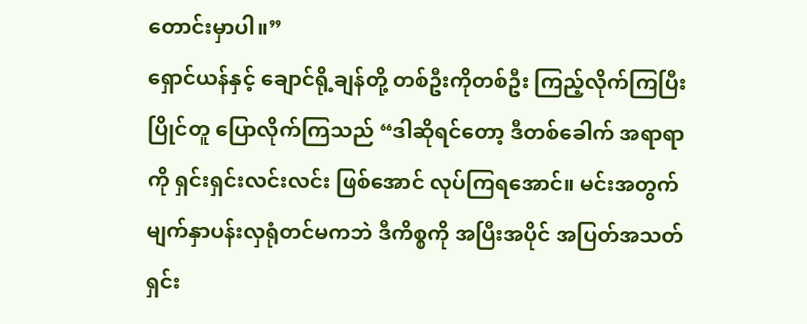တောင်းမှာပါ။”
ရှောင်ယန်နှင့် ချောင်ရို့ချန်တို့ တစ်ဦးကိုတစ်ဦး ကြည့်လိုက်ကြပြီး ပြိုင်တူ ပြောလိုက်ကြသည် “ဒါဆိုရင်တော့ ဒီတစ်ခေါက် အရာရာကို ရှင်းရှင်းလင်းလင်း ဖြစ်အောင် လုပ်ကြရအောင်။ မင်းအတွက် မျက်နှာပန်းလှရုံတင်မကဘဲ ဒီကိစ္စကို အပြီးအပိုင် အပြတ်အသတ် ရှင်း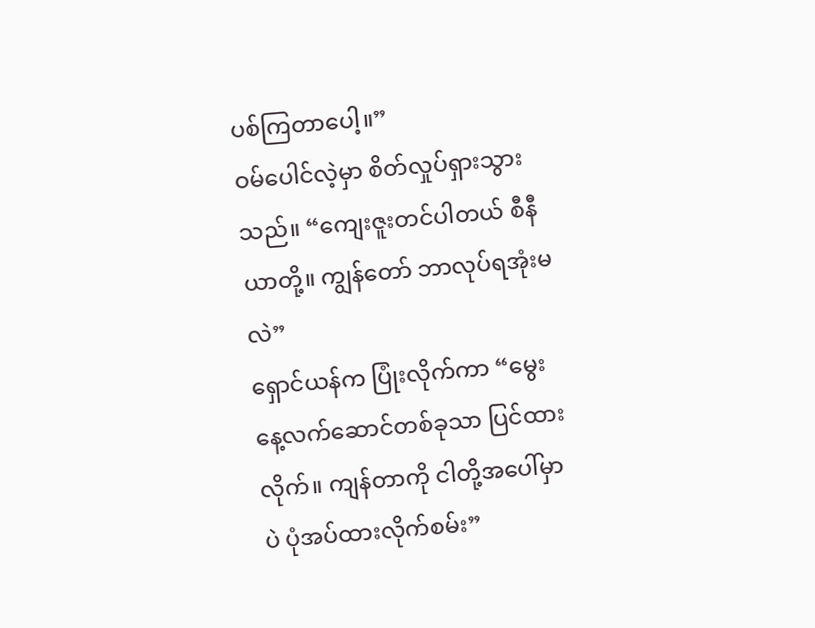ပစ်ကြတာပေါ့။”
ဝမ်ပေါင်လဲ့မှာ စိတ်လှုပ်ရှားသွားသည်။ “ကျေးဇူးတင်ပါတယ် စီနီယာတို့။ ကျွန်တော် ဘာလုပ်ရအုံးမလဲ”
ရှောင်ယန်က ပြုံးလိုက်ကာ “မွေးနေ့လက်ဆောင်တစ်ခုသာ ပြင်ထားလိုက်။ ကျန်တာကို ငါတို့အပေါ်မှာပဲ ပုံအပ်ထားလိုက်စမ်း”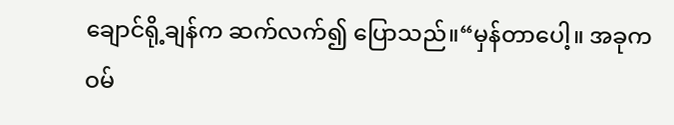ချောင်ရို့ချန်က ဆက်လက်၍ ပြောသည်။“မှန်တာပေါ့။ အခုက ဝမ်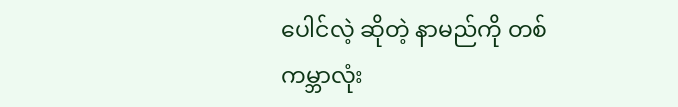ပေါင်လဲ့ ဆိုတဲ့ နာမည်ကို တစ်ကမ္ဘာလုံး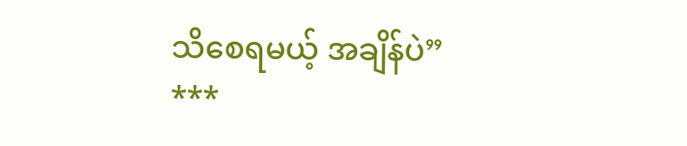သိစေရမယ့် အချိန်ပဲ”
***